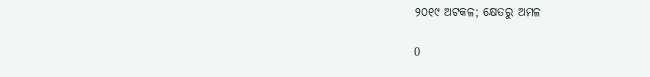୨୦୧୯ ଅଟକଳ; କ୍ଷେତରୁ ଅମଳ

0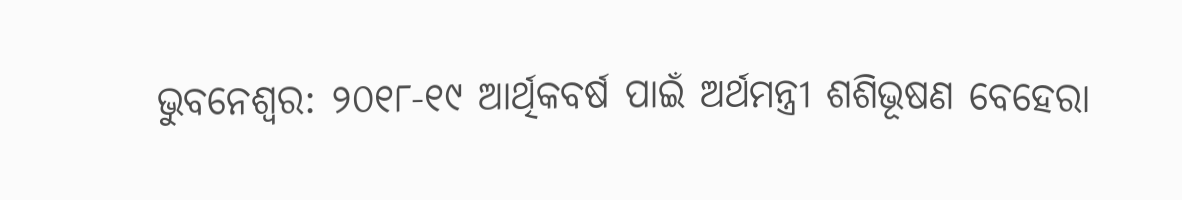ଭୁବନେଶ୍ୱର: ୨୦୧୮-୧୯ ଆର୍ଥିକବର୍ଷ ପାଇଁ ଅର୍ଥମନ୍ତ୍ରୀ ଶଶିଭୂଷଣ ବେହେରା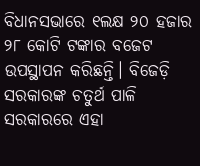ବିଧାନସଭାରେ ୧ଲକ୍ଷ ୨୦ ହଜାର ୨୮ କୋଟି ଟଙ୍କାର ବଜେଟ ଉପସ୍ଥାପନ କରିଛନ୍ତି। ବିଜେଡ଼ି ସରକାରଙ୍କ ଚତୁର୍ଥ ପାଳି ସରକାରରେ ଏହା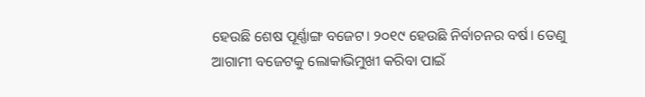ହେଉଛି ଶେଷ ପୂର୍ଣ୍ଣାଙ୍ଗ ବଜେଟ। ୨୦୧୯ ହେଉଛି ନିର୍ବାଚନର ବର୍ଷ। ତେଣୁ ଆଗାମୀ ବଜେଟକୁ ଲୋକାଭିମୁଖୀ କରିବା ପାଇଁ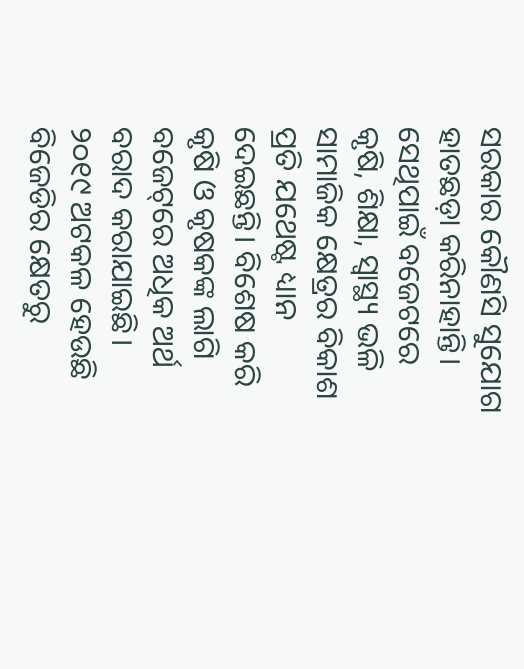ସରକାର କୌଣସି ସୁଯୋଗ ହାତଛଡ଼ା କରିନାହାନ୍ତି। ସେଥିପାଇଁ ବଜେଟରେ କୃଷି, ଶିକ୍ଷା, ସ୍ୱାସ୍ଥ୍ୟ ଭଳି ସାମାଜିକ କ୍ଷେତ୍ରର ବିକାଶ ପ୍ରତି ଯଥେଷ୍ଟ ଧ୍ୟାନ ଦେଇଛନ୍ତି। ବିଶେଷ କରି କୃଷି ଓ କୃଷକଙ୍କ ଲାଗି ବଜେଟ୍‌ରେ ଅଧିକ ଅର୍ଥ ବରାଦ କରାଯାଇଛି। ୨୦୧୯ ଅଟକଳ ହେଉଛି ବିଜେଡିର କ୍ଷେତରୁ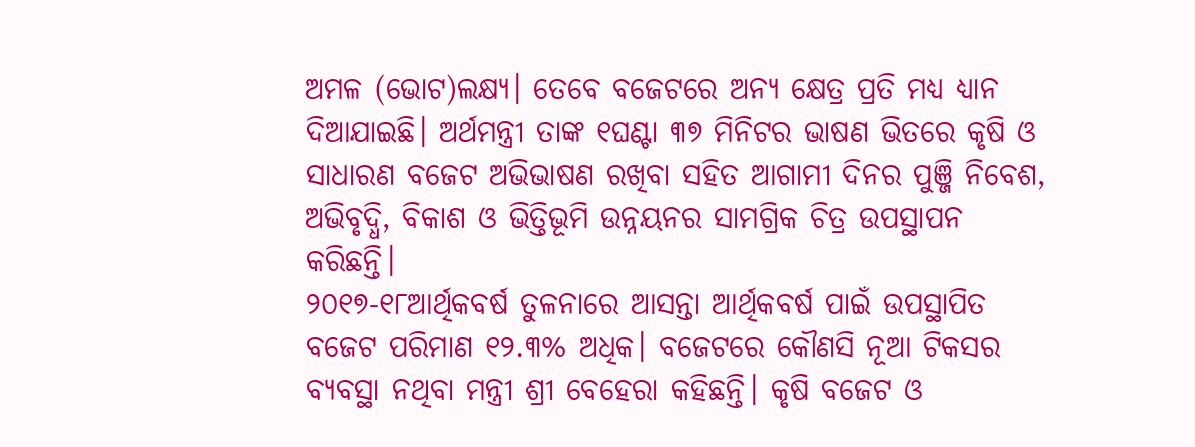ଅମଳ (ଭୋଟ)ଲକ୍ଷ୍ୟ। ତେବେ ବଜେଟରେ ଅନ୍ୟ କ୍ଷେତ୍ର ପ୍ରତି ମଧ୍ୟ ଧ୍ୟାନ ଦିଆଯାଇଛି। ଅର୍ଥମନ୍ତ୍ରୀ ତାଙ୍କ ୧ଘଣ୍ଟା ୩୭ ମିନିଟର ଭାଷଣ ଭିତରେ କୃଷି ଓ ସାଧାରଣ ବଜେଟ ଅଭିଭାଷଣ ରଖିବା ସହିତ ଆଗାମୀ ଦିନର ପୁଞ୍ଜି ନିବେଶ, ଅଭିବୃଦ୍ଧି, ବିକାଶ ଓ ଭିତ୍ତିଭୂମି ଉନ୍ନୟନର ସାମଗ୍ରିକ ଚିତ୍ର ଉପସ୍ଥାପନ କରିଛନ୍ତି।
୨୦୧୭-୧୮ଆର୍ଥିକବର୍ଷ ତୁଳନାରେ ଆସନ୍ତା ଆର୍ଥିକବର୍ଷ ପାଇଁ ଉପସ୍ଥାପିତ ବଜେଟ ପରିମାଣ ୧୨.୩% ଅଧିକ। ବଜେଟରେ କୌଣସି ନୂଆ ଟିକସର ବ୍ୟବସ୍ଥା ନଥିବା ମନ୍ତ୍ରୀ ଶ୍ରୀ ବେହେରା କହିଛନ୍ତି। କୃଷି ବଜେଟ ଓ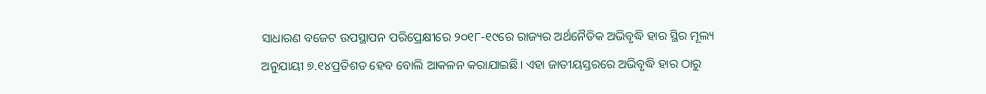ସାଧାରଣ ବଜେଟ ଉପସ୍ଥାପନ ପରିପ୍ରେକ୍ଷୀରେ ୨୦୧୮-୧୯ରେ ରାଜ୍ୟର ଅର୍ଥନୈତିକ ଅଭିବୃଦ୍ଧି ହାର ସ୍ଥିର ମୂଲ୍ୟ ଅନୁଯାୟୀ ୭.୧୪ପ୍ରତିଶତ ହେବ ବୋଲି ଆକଳନ କରାଯାଇଛି। ଏହା ଜାତୀୟସ୍ତରରେ ଅଭିବୃଦ୍ଧି ହାର ଠାରୁ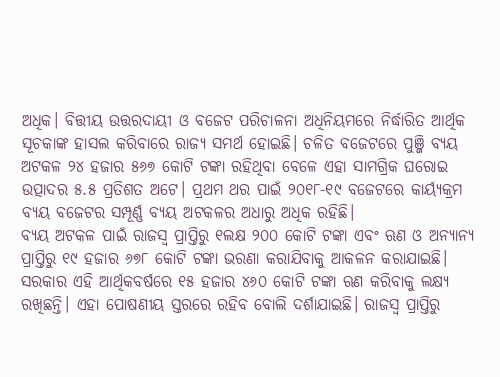ଅଧିକ। ବିତ୍ତୀୟ ଉତ୍ତରଦାୟୀ ଓ ବଜେଟ ପରିଚାଳନା ଅଧିନିୟମରେ ନିର୍ଦ୍ଧାରିତ ଆର୍ଥିକ ସୂଚକାଙ୍କ ହାସଲ କରିବାରେ ରାଜ୍ୟ ସମର୍ଥ ହୋଇଛି। ଚଳିତ ବଜେଟରେ ପୁଞ୍ଜି ବ୍ୟୟ ଅଟକଳ ୨୪ ହଜାର ୫୬୭ କୋଟି ଟଙ୍କା ରହିଥିବା ବେଳେ ଏହା ସାମଗ୍ରିକ ଘରୋଇ ଉତ୍ପାଦର ୫.୫ ପ୍ରତିଶତ ଅଟେ। ପ୍ରଥମ ଥର ପାଇଁ ୨୦୧୮-୧୯ ବଜେଟରେ କାର୍ୟ୍ୟକ୍ରମ ବ୍ୟୟ ବଜେଟର ସମ୍ପୂର୍ଣ୍ଣ ବ୍ୟୟ ଅଟକଳର ଅଧାରୁ ଅଧିକ ରହିଛି।
ବ୍ୟୟ ଅଟକଳ ପାଇଁ ରାଜସ୍ୱ ପ୍ରାପ୍ତିରୁ ୧ଲକ୍ଷ ୨୦୦ କୋଟି ଟଙ୍କା ଏବଂ ଋଣ ଓ ଅନ୍ୟାନ୍ୟ ପ୍ରାପ୍ତିରୁ ୧୯ ହଜାର ୬୭୮ କୋଟି ଟଙ୍କା ଭରଣା କରାଯିବାକୁ ଆକଳନ କରାଯାଇଛି। ସରକାର ଏହି ଆର୍ଥିକବର୍ଷରେ ୧୫ ହଜାର ୪୬୦ କୋଟି ଟଙ୍କା ଋଣ କରିବାକୁ ଲକ୍ଷ୍ୟ ରଖିଛନ୍ତି। ଏହା ପୋଷଣୀୟ ସ୍ତରରେ ରହିବ ବୋଲି ଦର୍ଶାଯାଇଛି। ରାଜସ୍ୱ ପ୍ରାପ୍ତିରୁ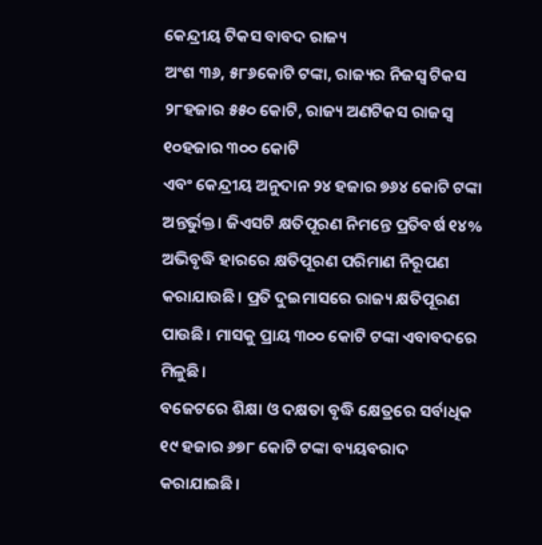କେନ୍ଦ୍ରୀୟ ଟିକସ ବାବଦ ରାଜ୍ୟ
ଅଂଶ ୩୬, ୫୮୬କୋଟି ଟଙ୍କା, ରାଜ୍ୟର ନିଜସ୍ୱ ଟିକସ ୨୮ହଜାର ୫୫୦ କୋଟି, ରାଜ୍ୟ ଅଣଟିକସ ରାଜସ୍ୱ ୧୦ହଜାର ୩୦୦ କୋଟି
ଏବଂ କେନ୍ଦ୍ରୀୟ ଅନୁଦାନ ୨୪ ହଜାର ୭୬୪ କୋଟି ଟଙ୍କା ଅନ୍ତର୍ଭୁକ୍ତ। ଜିଏସଟି କ୍ଷତିପୂରଣ ନିମନ୍ତେ ପ୍ରତିବର୍ଷ ୧୪% ଅଭିବୃଦ୍ଧି ହାରରେ କ୍ଷତିପୂରଣ ପରିମାଣ ନିରୂପଣ କରାଯାଉଛି। ପ୍ରତି ଦୁଇମାସରେ ରାଜ୍ୟ କ୍ଷତିପୂରଣ ପାଉଛି। ମାସକୁ ପ୍ରାୟ ୩୦୦ କୋଟି ଟଙ୍କା ଏବାବଦରେ ମିଳୁଛି।
ବଜେଟରେ ଶିକ୍ଷା ଓ ଦକ୍ଷତା ବୃଦ୍ଧି କ୍ଷେତ୍ରରେ ସର୍ବାଧିକ ୧୯ ହଜାର ୬୭୮ କୋଟି ଟଙ୍କା ବ୍ୟୟବରାଦ କରାଯାଇଛି।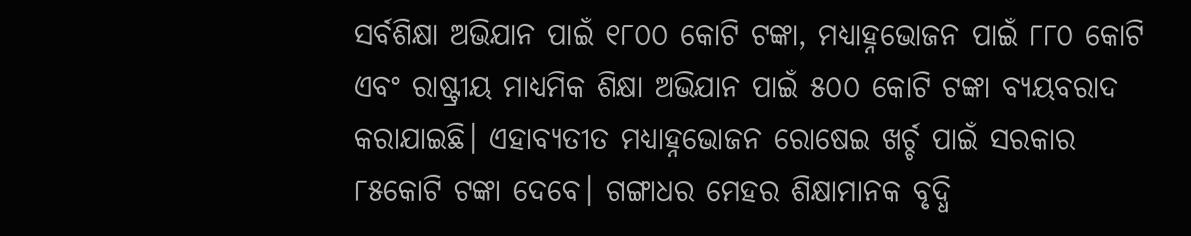ସର୍ବଶିକ୍ଷା ଅଭିଯାନ ପାଇଁ ୧୮୦୦ କୋଟି ଟଙ୍କା, ମଧ୍ୟାହ୍ନଭୋଜନ ପାଇଁ ୮୮୦ କୋଟି ଏବଂ ରାଷ୍ଟ୍ରୀୟ ମାଧ୍ୟମିକ ଶିକ୍ଷା ଅଭିଯାନ ପାଇଁ ୫୦୦ କୋଟି ଟଙ୍କା ବ୍ୟୟବରାଦ କରାଯାଇଛି। ଏହାବ୍ୟତୀତ ମଧ୍ୟାହ୍ନଭୋଜନ ରୋଷେଇ ଖର୍ଚ୍ଚ ପାଇଁ ସରକାର ୮୫କୋଟି ଟଙ୍କା ଦେବେ। ଗଙ୍ଗାଧର ମେହର ଶିକ୍ଷାମାନକ ବୃଦ୍ଧି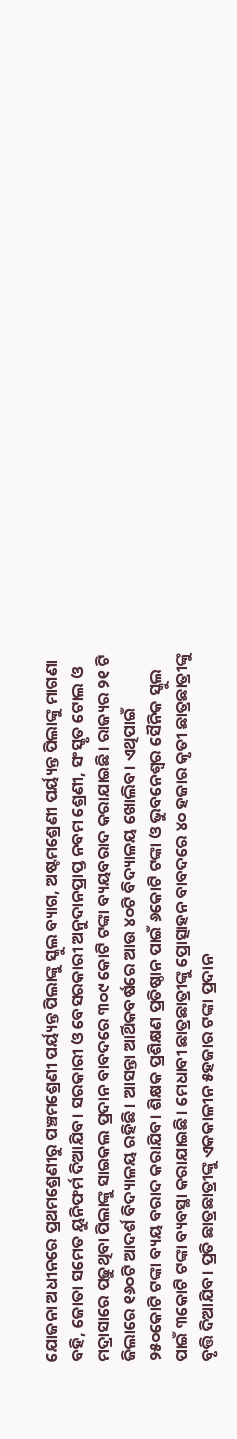ଯୋଜନା ଅଧୀନରେ ପ୍ରଥମଶ୍ରେଣୀରୁ ପଞ୍ଚମଶ୍ରେଣୀ ପର୍ୟ୍ୟନ୍ତ ପିଲାଙ୍କୁ ସ୍କୁଲ ବ୍ୟାଗ, ଅଷ୍ଟମଶ୍ରେଣୀ ପର୍ୟ୍ୟନ୍ତ ପିଲାଙ୍କୁ ମାଗଣା ବହି, ଜୋତା ସମେତ ୟୁନିଫର୍ମ ଦିଆଯିବ। ସରକାରୀ ଓ ବେସରକାରୀ ଅନୁଦାନପ୍ରାପ୍ତ ନବମ ଶ୍ରେଣୀ, ସଂସ୍କୃତ ଟୋଲ ଓ ମଦ୍ରାସାରେ ପଢ଼ୁଥିବା ପିଲାଙ୍କୁ ସାଇକଲ ପ୍ରଦାନ ବାବଦରେ ୩୦୯ କୋଟି ଟଙ୍କା ବ୍ୟୟବରାଦ କରାଯାଇଛି। ରାଜ୍ୟର ୨୧ ଟି ଜିଲାରେ ୧୬୦ଟି ଆଦର୍ଶ ବିଦ୍ୟାଳୟ ରହିଛି। ଆସନ୍ତା ଆର୍ଥିକବର୍ଷରେ ଆଉ ୪୦ଟି ବିଦ୍ୟାଳୟ ଖୋଲିବ। ଏଥିପାଇଁ ୨୫୦କୋଟି ଟଙ୍କା ବ୍ୟୟ ବରାଦ କରାଯିବ। ଶିକ୍ଷକ ପ୍ରଶିକ୍ଷଣ ପ୍ରତିଷ୍ଠାନ ପାଇଁ ୬କୋଟି ଟଙ୍କା ଓ ଭୁବନେଶ୍ୱର ସୈନିକ ସ୍କୁଲ ପାଇଁ ୩କୋଟି ଟଙ୍କା ବ୍ୟବସ୍ଥା କରାଯାଇଛି। ମେଧାବୀ ଛାତ୍ରଛାତ୍ରୀଙ୍କୁ ପ୍ରୋତ୍ସାହନ ବାବଦରେ ୪୦ ହଜାର କୃତୀ ଛାତ୍ରଛାତ୍ରୀଙ୍କୁ ବୃତ୍ତି ଦିଆଯିବ। ପ୍ରତି ଛାତ୍ରଛାତ୍ରୀଙ୍କୁ ଏକକାଳୀନ ୫ହଜାର ଟଙ୍କା ପ୍ରଦାନ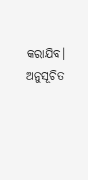କରାଯିବ।
ଅନୁସୂଚିତ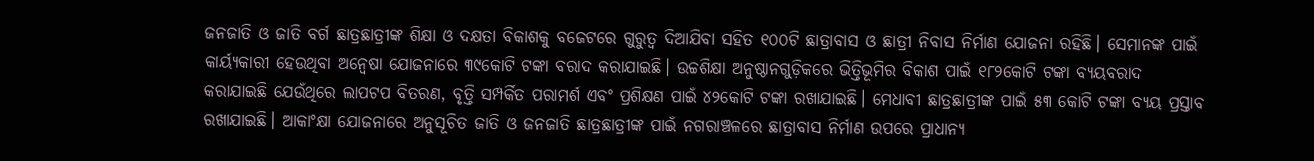ଜନଜାତି ଓ ଜାତି ବର୍ଗ ଛାତ୍ରଛାତ୍ରୀଙ୍କ ଶିକ୍ଷା ଓ ଦକ୍ଷତା ବିକାଶକୁ ବଜେଟରେ ଗୁରୁତ୍ୱ ଦିଆଯିବା ସହିତ ୧୦୦ଟି ଛାତ୍ରାବାସ ଓ ଛାତ୍ରୀ ନିବାସ ନିର୍ମାଣ ଯୋଜନା ରହିଛି। ସେମାନଙ୍କ ପାଇଁ କାର୍ୟ୍ୟକାରୀ ହେଉଥିବା ଅନ୍ୱେଷା ଯୋଜନାରେ ୩୯କୋଟି ଟଙ୍କା ବରାଦ କରାଯାଇଛି। ଉଚ୍ଚଶିକ୍ଷା ଅନୁଷ୍ଠାନଗୁଡ଼ିକରେ ଭିତ୍ତିଭୂମିର ବିକାଶ ପାଇଁ ୧୮୨କୋଟି ଟଙ୍କା ବ୍ୟୟବରାଦ କରାଯାଇଛି ଯେଉଁଥିରେ ଲାପଟପ ବିତରଣ, ବୃତ୍ତି ସମ୍ପର୍କିତ ପରାମର୍ଶ ଏବଂ ପ୍ରଶିକ୍ଷଣ ପାଇଁ ୪୨କୋଟି ଟଙ୍କା ରଖାଯାଇଛି। ମେଧାବୀ ଛାତ୍ରଛାତ୍ରୀଙ୍କ ପାଇଁ ୫୩ କୋଟି ଟଙ୍କା ବ୍ୟୟ ପ୍ରସ୍ତାବ ରଖାଯାଇଛି। ଆକାଂକ୍ଷା ଯୋଜନାରେ ଅନୁସୂଚିତ ଜାତି ଓ ଜନଜାତି ଛାତ୍ରଛାତ୍ରୀଙ୍କ ପାଇଁ ନଗରାଞ୍ଚଳରେ ଛାତ୍ରାବାସ ନିର୍ମାଣ ଉପରେ ପ୍ରାଧାନ୍ୟ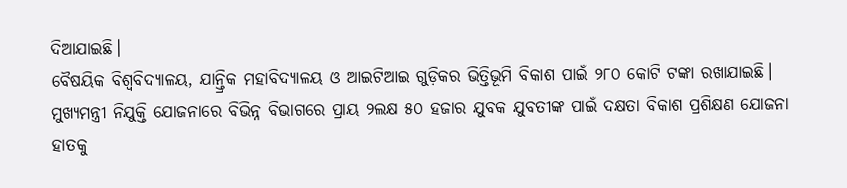ଦିଆଯାଇଛି।
ବୈଷୟିକ ବିଶ୍ୱବିଦ୍ୟାଳୟ, ଯାନ୍ତ୍ରିକ ମହାବିଦ୍ୟାଳୟ ଓ ଆଇଟିଆଇ ଗୁଡ଼ିକର ଭିତ୍ତିଭୂମି ବିକାଶ ପାଇଁ ୨୮୦ କୋଟି ଟଙ୍କା ରଖାଯାଇଛି। ମୁଖ୍ୟମନ୍ତ୍ରୀ ନିଯୁକ୍ତି ଯୋଜନାରେ ବିଭିନ୍ନ ବିଭାଗରେ ପ୍ରାୟ ୨ଲକ୍ଷ ୫୦ ହଜାର ଯୁବକ ଯୁବତୀଙ୍କ ପାଇଁ ଦକ୍ଷତା ବିକାଶ ପ୍ରଶିକ୍ଷଣ ଯୋଜନା ହାତକୁ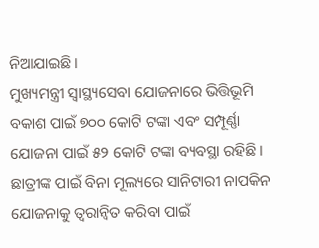ନିଆଯାଇଛି।
ମୁଖ୍ୟମନ୍ତ୍ରୀ ସ୍ୱାସ୍ଥ୍ୟସେବା ଯୋଜନାରେ ଭିତ୍ତିଭୂମି ବକାଶ ପାଇଁ ୭୦୦ କୋଟି ଟଙ୍କା ଏବଂ ସମ୍ପୂର୍ଣ୍ଣା ଯୋଜନା ପାଇଁ ୫୨ କୋଟି ଟଙ୍କା ବ୍ୟବସ୍ଥା ରହିଛି। ଛାତ୍ରୀଙ୍କ ପାଇଁ ବିନା ମୂଲ୍ୟରେ ସାନିଟାରୀ ନାପକିନ ଯୋଜନାକୁ ତ୍ୱରାନ୍ୱିତ କରିବା ପାଇଁ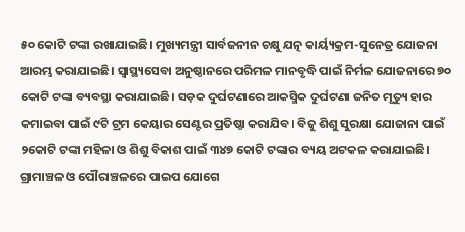୫୦ କୋଟି ଟଙ୍କା ରଖାଯାଇଛି। ମୁଖ୍ୟମନ୍ତ୍ରୀ ସାର୍ବଜନୀନ ଚକ୍ଷୁ ଯତ୍ନ କାର୍ୟ୍ୟକ୍ରମ-ସୁନେତ୍ର ଯୋଜନା ଆରମ୍ଭ କରାଯାଇଛି। ସ୍ୱାସ୍ଥ୍ୟସେବା ଅନୁଷ୍ଠାନରେ ପରିମଳ ମାନବୃଦ୍ଧି ପାଇଁ ନିର୍ମଳ ଯୋଜନାରେ ୭୦ କୋଟି ଟଙ୍କା ବ୍ୟବସ୍ଥା କରାଯାଇଛି। ସଡ଼କ ଦୁର୍ଘଟଣାରେ ଆକସ୍ମିକ ଦୁର୍ଘଟଣା ଜନିତ ମୃତ୍ୟୁ ହାର କମାଇବା ପାଇଁ ୯ଟି ଟ୍ରମ କେୟାର ସେଣ୍ଟର ପ୍ରତିଷ୍ଠା କରାଯିବ। ବିଜୁ ଶିଶୁ ସୁରକ୍ଷା ଯୋଜାନା ପାଇଁ ୨କୋଟି ଟଙ୍କା ମହିଳା ଓ ଶିଶୁ ବିକାଶ ପାଇଁ ୩୪୭ କୋଟି ଟଙ୍କାର ବ୍ୟୟ ଅଟକଳ କରାଯାଇଛି।
ଗ୍ରାମାଞ୍ଚଳ ଓ ପୌରାଞ୍ଚଳରେ ପାଇପ ଯୋଗେ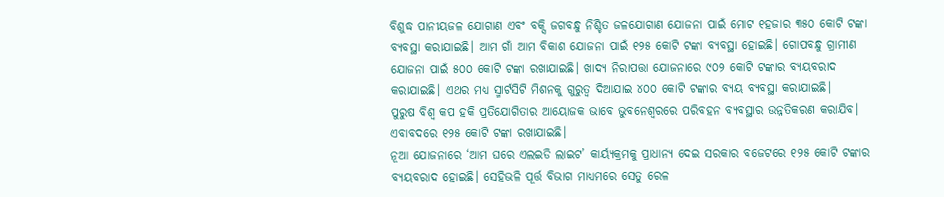ବିଶୁଦ୍ଧ ପାନୀୟଜଳ ଯୋଗାଣ ଏବଂ ବକ୍ସି ଜଗବନ୍ଧୁ ନିଶ୍ଚିତ ଜଳଯୋଗାଣ ଯୋଜନା ପାଇଁ ମୋଟ ୧ହଜାର ୩୫୦ କୋଟି ଟଙ୍କା ବ୍ୟବସ୍ଥା କରାଯାଇଛି। ଆମ ଗାଁ ଆମ ବିକାଶ ଯୋଜନା ପାଇଁ ୧୨୫ କୋଟି ଟଙ୍କା ବ୍ୟବସ୍ଥା ହୋଇଛି। ଗୋପବନ୍ଧୁ ଗ୍ରାମୀଣ ଯୋଜନା ପାଇଁ ୫୦୦ କୋଟି ଟଙ୍କା ରଖାଯାଇଛି। ଖାଦ୍ୟ ନିରାପତ୍ତା ଯୋଜନାରେ ୯୦୨ କୋଟି ଟଙ୍କାର ବ୍ୟୟବରାଦ କରାଯାଇଛି। ଏଥର ମଧ୍ୟ ସ୍ମାର୍ଟସିଟି ମିଶନକୁ ଗୁରୁତ୍ୱ ଦିଆଯାଇ ୪୦୦ କୋଟି ଟଙ୍କାର ବ୍ୟୟ ବ୍ୟବସ୍ଥା କରାଯାଇଛି।
ପୁରୁଷ ବିଶ୍ୱ କପ ହକି ପ୍ରତିଯୋଗିତାର ଆୟୋଜକ ଭାବେ ଭୁବନେଶ୍ୱରରେ ପରିବହନ ବ୍ୟବସ୍ଥାର ଉନ୍ନତିକରଣ କରାଯିବ। ଏବାବଦରେ ୧୨୫ କୋଟି ଟଙ୍କା ରଖାଯାଇଛି।
ନୂଆ ଯୋଜନାରେ ‘ଆମ ଘରେ ଏଲଇଡି ଲାଇଟ’ କାର୍ୟ୍ୟକ୍ରମକୁ ପ୍ରାଧାନ୍ୟ ଦେଇ ସରକାର ବଜେଟରେ ୧୨୫ କୋଟି ଟଙ୍କାର ବ୍ୟୟବରାଦ ହୋଇଛି। ସେହିଭଳି ପୂର୍ତ୍ତ ବିଭାଗ ମାଧ୍ୟମରେ ସେତୁ ରେଳ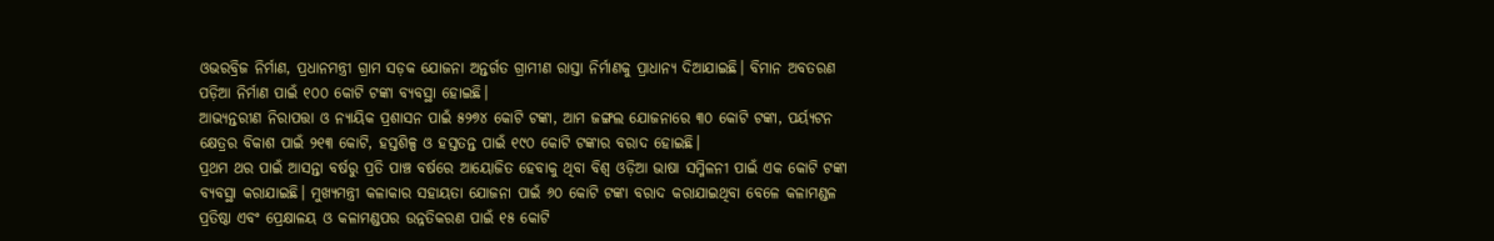ଓଭରବ୍ରିଜ ନିର୍ମାଣ, ପ୍ରଧାନମନ୍ତ୍ରୀ ଗ୍ରାମ ସଡ଼କ ଯୋଜନା ଅନ୍ତର୍ଗତ ଗ୍ରାମୀଣ ରାସ୍ତା ନିର୍ମାଣକୁ ପ୍ରାଧାନ୍ୟ ଦିଆଯାଇଛି। ବିମାନ ଅବତରଣ ପଡ଼ିଆ ନିର୍ମାଣ ପାଇଁ ୧୦୦ କୋଟି ଟଙ୍କା ବ୍ୟବସ୍ଥା ହୋଇଛି।
ଆଭ୍ୟନ୍ତରୀଣ ନିରାପତ୍ତା ଓ ନ୍ୟାୟିକ ପ୍ରଶାସନ ପାଇଁ ୫୨୭୪ କୋଟି ଟଙ୍କା, ଆମ ଜଙ୍ଗଲ ଯୋଜନାରେ ୩୦ କୋଟି ଟଙ୍କା, ପର୍ୟ୍ୟଟନ କ୍ଷେତ୍ରର ବିକାଶ ପାଇଁ ୨୧୩ କୋଟି, ହସ୍ତଶିଳ୍ପ ଓ ହସ୍ତତନ୍ତ ପାଇଁ ୧୯୦ କୋଟି ଟଙ୍କାର ବରାଦ ହୋଇଛି।
ପ୍ରଥମ ଥର ପାଇଁ ଆସନ୍ତା ବର୍ଷରୁ ପ୍ରତି ପାଞ୍ଚ ବର୍ଷରେ ଆୟୋଜିତ ହେବାକୁ ଥିବା ବିଶ୍ୱ ଓଡ଼ିଆ ଭାଷା ସମ୍ମିଳନୀ ପାଇଁ ଏକ କୋଟି ଟଙ୍କା ବ୍ୟବସ୍ଥା କରାଯାଇଛି। ମୁଖ୍ୟମନ୍ତ୍ରୀ କଳାକାର ସହାୟତା ଯୋଜନା ପାଇଁ ୬୦ କୋଟି ଟଙ୍କା ବରାଦ କରାଯାଇଥିବା ବେଳେ କଳାମଣ୍ଡଳ ପ୍ରତିଷ୍ଠା ଏବଂ ପ୍ରେକ୍ଷାଳୟ ଓ କଳାମଣ୍ଡପର ଉନ୍ନତିକରଣ ପାଇଁ ୧୫ କୋଟି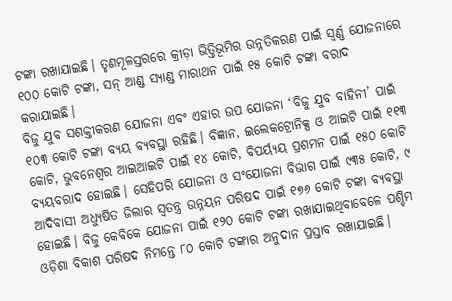ଟଙ୍କା ରଖାଯାଇଛି। ତୃଣମୂଳସ୍ତରରେ କ୍ରୀଡ଼ା ଭିତ୍ତିଭୂମିର ଉନ୍ନତିକରଣ ପାଇଁ ସ୍ୱର୍ଣ୍ଣ ଯୋଜନାରେ ୧୦୦ କୋଟି ଟଙ୍କା, ସନ୍‍ ଆଣ୍ଡ ସ୍ୟାଣ୍ଡ ମାରାଥନ ପାଇଁ ୧୫ କୋଟି ଟଙ୍କା ବରାଦ କରାଯାଇଛି।
ବିଜୁ ଯୁବ ସଶକ୍ତୀକରଣ ଯୋଜନା ଏବଂ ଏହାର ଉପ ଯୋଜନା ‘ବିଜୁ ଯୁବ ବାହିନୀ’ ପାଇଁ ୧୦୩ କୋଟି ଟଙ୍କା ବ୍ୟୟ ବ୍ୟବସ୍ଥା ରହିଛି। ବିଜ୍ଞାନ, ଇଲେକଟ୍ରୋନିକ୍ସ ଓ ଆଇଟି ପାଇଁ ୧୧୩ କୋଟି, ଭୁବନେଶ୍ୱର ଆଇଆଇଟି ପାଇଁ ୧୪ କୋଟି, ବିପର୍ୟ୍ୟୟ ପ୍ରଶମନ ପାଇଁ ୧୫୦ କୋଟି ବ୍ୟୟବରାଦ ହୋଇଛି। ସେହିପରି ଯୋଜନା ଓ ସଂଯୋଜନା ବିଭାଗ ପାଇଁ ୯୩୫ କୋଟି, ୯ ଆଦିବାସୀ ଅଧ୍ୟୁଷିତ ଜିଲାର ସ୍ୱତନ୍ତ୍ର ଉନ୍ନୟନ ପରିଷଦ ପାଇଁ ୧୭୬ କୋଟି ଟଙ୍କା ବ୍ୟବସ୍ଥା ହୋଇଛି। ବିଜୁ କେବିକେ ଯୋଜନା ପାଇଁ ୧୨୦ କୋଟି ଟଙ୍କା ରଖାଯାଇଥିବାବେଳେ ପଶ୍ଚିମ ଓଡ଼ିଶା ବିକାଶ ପରିଷଦ ନିମନ୍ତେ ୮୦ କୋଟି ଟଙ୍କାର ଅନୁଦାନ ପ୍ରସ୍ତାବ ରଖାଯାଇଛି।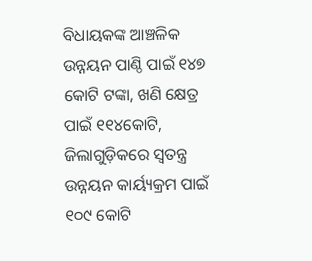ବିଧାୟକଙ୍କ ଆଞ୍ଚଳିକ ଉନ୍ନୟନ ପାଣ୍ଠି ପାଇଁ ୧୪୭ କୋଟି ଟଙ୍କା, ଖଣି କ୍ଷେତ୍ର ପାଇଁ ୧୧୪କୋଟି, ଜିଲାଗୁଡ଼ିକରେ ସ୍ୱତନ୍ତ୍ର ଉନ୍ନୟନ କାର୍ୟ୍ୟକ୍ରମ ପାଇଁ ୧୦୯ କୋଟି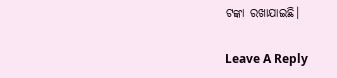ଟଙ୍କା ରଖାଯାଇଛି।

Leave A Reply